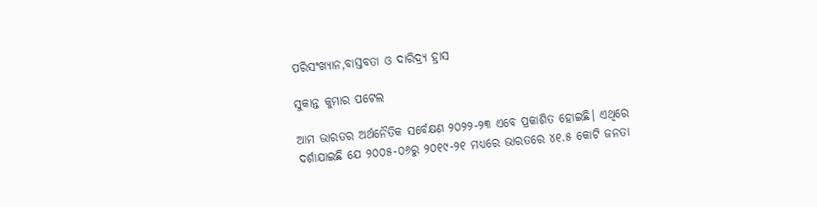ପରିସଂଖ୍ୟାନ,ବାସ୍ତବତା ଓ ଦାରିଦ୍ର୍ୟ ହ୍ରାସ

ସୁକାନ୍ତ କୁମାର ପଟେଲ

ଆମ ଭାରତର ଅର୍ଥନୈତିକ ସର୍ବେକ୍ଷଣ ୨୦୨୨-୨୩ ଏବେ ପ୍ରକାଶିତ ହୋଇଛି। ଏଥିରେ ଦର୍ଶାଯାଇଛି ଯେ ୨୦୦୫-୦୬ରୁ ୨୦୧୯-୨୧ ମଧ୍ୟରେ ଭାରତରେ ୪୧.୫ କୋଟି ଜନତା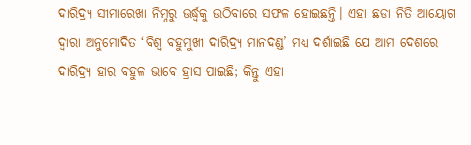ଦାରିଦ୍ର୍ୟ ସୀମାରେଖା ନିମ୍ନରୁ ଊର୍ଦ୍ଧ୍ବକୁ ଉଠିବାରେ ସଫଳ ହୋଇଛନ୍ତି। ଏହା ଛଡା ନିତି ଆୟୋଗ ଦ୍ବାରା ଅନୁମୋଦିତ ‘ବିଶ୍ବ ବହୁମୁଖୀ ଦାରିଦ୍ର୍ୟ ମାନଦଣ୍ଡ’ ମଧ୍ୟ ଦର୍ଶାଇଛି ଯେ ଆମ ଦେଶରେ ଦାରିଦ୍ର୍ୟ ହାର ବହୁଳ ଭାବେ ହ୍ରାସ ପାଇଛି; କିନ୍ତୁ ଏହା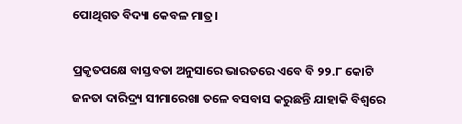ପୋଥିଗତ ବିଦ୍ୟା କେବଳ ମାତ୍ର।

ପ୍ରକୃତପକ୍ଷେ ବାସ୍ତବତା ଅନୁସାରେ ଭାରତରେ ଏବେ ବି ୨୨.୮ କୋଟି ଜନତା ଦାରିଦ୍ର୍ୟ ସୀମାରେଖା ତଳେ ବସବାସ କରୁଛନ୍ତି ଯାହାକି ବିଶ୍ବରେ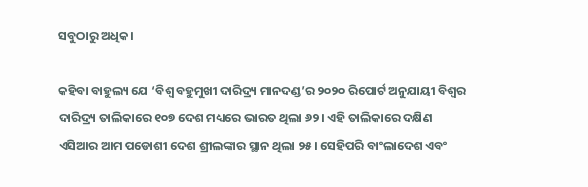ସବୁଠାରୁ ଅଧିକ।

କହିବା ବାହୁଲ୍ୟ ଯେ ‘ବିଶ୍ବ ବହୁମୁଖୀ ଦାରିଦ୍ର୍ୟ ମାନଦଣ୍ଡ’ର ୨୦୨୦ ରିପୋର୍ଟ ଅନୁଯାୟୀ ବିଶ୍ବର ଦାରିଦ୍ର୍ୟ ତାଲିକାରେ ୧୦୭ ଦେଶ ମଧ୍ୟରେ ଭାରତ ଥିଲା ୬୨। ଏହି ତାଲିକାରେ ଦକ୍ଷିଣ ଏସିଆର ଆମ ପଡୋଶୀ ଦେଶ ଶ୍ରୀଲଙ୍କାର ସ୍ଥାନ ଥିଲା ୨୫। ସେହିପରି ବାଂଲାଦେଶ ଏବଂ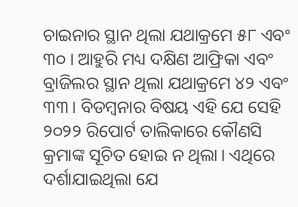ଚାଇନାର ସ୍ଥାନ ଥିଲା ଯଥାକ୍ରମେ ୫୮ ଏବଂ ୩୦। ଆହୁରି ମଧ୍ୟ ଦକ୍ଷିଣ ଆଫ୍ରିକା ଏବଂ ବ୍ରାଜିଲର ସ୍ଥାନ ଥିଲା ଯଥାକ୍ରମେ ୪୨ ଏବଂ ୩୩। ବିଡମ୍ବନାର ବିଷୟ ଏହି ଯେ ସେହି ୨୦୨୨ ରିପୋର୍ଟ ତାଲିକାରେ କୌଣସି କ୍ରମାଙ୍କ ସୂଚିତ ହୋଇ ନ ଥିଲା। ଏଥିରେ ଦର୍ଶାଯାଇଥିଲା ଯେ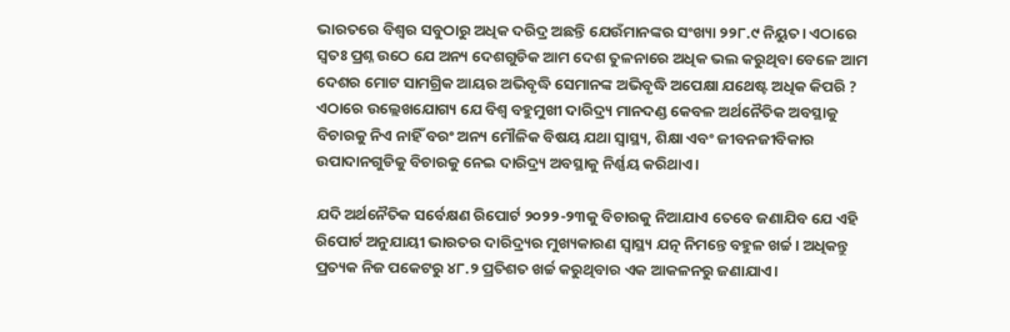ଭାରତରେ ବିଶ୍ବର ସବୁଠାରୁ ଅଧିକ ଦରିଦ୍ର ଅଛନ୍ତି ଯେଉଁମାନଙ୍କର ସଂଖ୍ୟା ୨୨୮.୯ ନିୟୁତ। ଏଠାରେ ସ୍ବତଃ ପ୍ରଶ୍ନ ଉଠେ ଯେ ଅନ୍ୟ ଦେଶଗୁଡିକ ଆମ ଦେଶ ତୁଳନାରେ ଅଧିକ ଭଲ କରୁଥିବା ବେଳେ ଆମ ଦେଶର ମୋଟ ସାମଗ୍ରିକ ଆୟର ଅଭିବୃଦ୍ଧି ସେମାନଙ୍କ ଅଭିବୃଦ୍ଧି ଅପେକ୍ଷା ଯଥେଷ୍ଟ ଅଧିକ କିପରି ? ଏଠାରେ ଉଲ୍ଲେଖଯୋଗ୍ୟ ଯେ ବିଶ୍ବ ବହୁମୁଖୀ ଦାରିଦ୍ର୍ୟ ମାନଦଣ୍ଡ କେବଳ ଅର୍ଥନୈତିକ ଅବସ୍ଥାକୁ ବିଚାରକୁ ନିଏ ନାହିଁ ବରଂ ଅନ୍ୟ ମୌଳିକ ବିଷୟ ଯଥା ସ୍ୱାସ୍ଥ୍ୟ, ଶିକ୍ଷା ଏବଂ ଜୀବନଜୀବିକାର ଉପାଦାନଗୁଡିକୁ ବିଚାରକୁ ନେଇ ଦାରିଦ୍ର୍ୟ ଅବସ୍ଥାକୁ ନିର୍ଣ୍ଣୟ କରିଥାଏ।

ଯଦି ଅର୍ଥନୈତିକ ସର୍ବେକ୍ଷଣ ରିପୋର୍ଟ ୨୦୨୨-୨୩କୁ ବିଚାରକୁ ନିଆଯାଏ ତେବେ ଜଣାଯିବ ଯେ ଏହି ରିପୋର୍ଟ ଅନୁଯାୟୀ ଭାରତର ଦାରିଦ୍ର୍ୟର ମୁଖ୍ୟକାରଣ ସ୍ୱାସ୍ଥ୍ୟ ଯତ୍ନ ନିମନ୍ତେ ବହୁଳ ଖର୍ଚ୍ଚ। ଅଧିକନ୍ତୁ ପ୍ରତ୍ୟକ ନିଜ ପକେଟରୁ ୪୮.୨ ପ୍ରତିଶତ ଖର୍ଚ୍ଚ କରୁଥିବାର ଏକ ଆକଳନରୁ ଜଣାଯାଏ।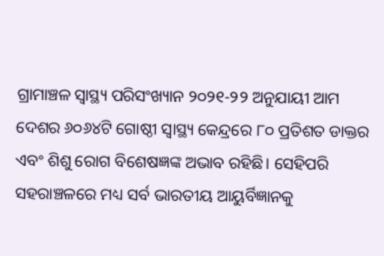ଗ୍ରାମାଞ୍ଚଳ ସ୍ୱାସ୍ଥ୍ୟ ପରିସଂଖ୍ୟାନ ୨୦୨୧-୨୨ ଅନୁଯାୟୀ ଆମ ଦେଶର ୬୦୬୪ଟି ଗୋଷ୍ଠୀ ସ୍ୱାସ୍ଥ୍ୟ କେନ୍ଦ୍ରରେ ୮୦ ପ୍ରତିଶତ ଡାକ୍ତର ଏବଂ ଶିଶୁ ରୋଗ ବିଶେଷଜ୍ଞଙ୍କ ଅଭାବ ରହିଛି। ସେହିପରି ସହରାଞ୍ଚଳରେ ମଧ୍ୟ ସର୍ବ ଭାରତୀୟ ଆୟୁର୍ବିଜ୍ଞାନକୁ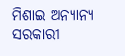ମିଶାଇ ଅନ୍ୟାନ୍ୟ ସରକାରୀ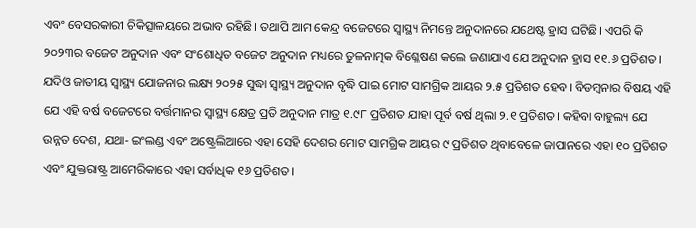ଏବଂ ବେସରକାରୀ ଚିକିତ୍ସାଳୟରେ ଅଭାବ ରହିଛି। ତଥାପି ଆମ କେନ୍ଦ୍ର ବଜେଟରେ ସ୍ୱାସ୍ଥ୍ୟ ନିମନ୍ତେ ଅନୁଦାନରେ ଯଥେଷ୍ଟ ହ୍ରାସ ଘଟିଛି। ଏପରି କି ୨୦୨୩ର ବଜେଟ ଅନୁଦାନ ଏବଂ ସଂଶୋଧିତ ବଜେଟ ଅନୁଦାନ ମଧ୍ୟରେ ତୁଳନାତ୍ମକ ବିଶ୍ଳେଷଣ କଲେ ଜଣାଯାଏ ଯେ ଅନୁଦାନ ହ୍ରାସ ୧୧.୬ ପ୍ରତିଶତ। ଯଦିଓ ଜାତୀୟ ସ୍ୱାସ୍ଥ୍ୟ ଯୋଜନାର ଲକ୍ଷ୍ୟ ୨୦୨୫ ସୁଦ୍ଧା ସ୍ୱାସ୍ଥ୍ୟ ଅନୁଦାନ ବୃଦ୍ଧି ପାଇ ମୋଟ ସାମଗ୍ରିକ ଆୟର ୨.୫ ପ୍ରତିଶତ ହେବ। ବିଡମ୍ବନାର ବିଷୟ ଏହି ଯେ ଏହି ବର୍ଷ ବଜେଟରେ ବର୍ତ୍ତମାନର ସ୍ବାସ୍ଥ୍ୟ କ୍ଷେତ୍ର ପ୍ରତି ଅନୁଦାନ ମାତ୍ର ୧.୯୮ ପ୍ରତିଶତ ଯାହା ପୂର୍ବ ବର୍ଷ ଥିଲା ୨.୧ ପ୍ରତିଶତ। କହିବା ବାହୁଲ୍ୟ ଯେ ଉନ୍ନତ ଦେଶ, ଯଥା- ଇଂଲଣ୍ଡ ଏବଂ ଅଷ୍ଟ୍ରେଲିଆରେ ଏହା ସେହି ଦେଶର ମୋଟ ସାମଗ୍ରିକ ଆୟର ୯ ପ୍ରତିଶତ ଥିବାବେଳେ ଜାପାନରେ ଏହା ୧୦ ପ୍ରତିଶତ ଏବଂ ଯୁକ୍ତରାଷ୍ଟ୍ର ଆମେରିକାରେ ଏହା ସର୍ବାଧିକ ୧୬ ପ୍ରତିଶତ।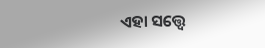ଏହା ସତ୍ତ୍ବେ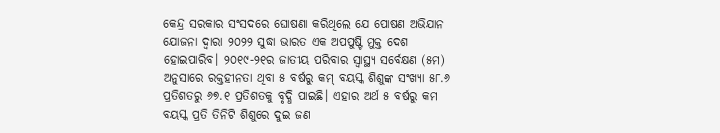କେନ୍ଦ୍ର ସରକାର ସଂସଦରେ ଘୋଷଣା କରିଥିଲେ ଯେ ପୋଷଣ ଅଭିଯାନ ଯୋଜନା ଦ୍ବାରା ୨୦୨୨ ସୁଦ୍ଧା ଭାରତ ଏକ ଅପପୁଷ୍ଟି ମୁକ୍ତ ଦେଶ ହୋଇପାରିବ। ୨୦୧୯-୨୧ର ଜାତୀୟ ପରିବାର ସ୍ୱାସ୍ଥ୍ୟ ସର୍ବେକ୍ଷଣ (୫ମ) ଅନୁସାରେ ରକ୍ତହୀନତା ଥିବା ୫ ବର୍ଷରୁ କମ୍‌ ବୟସ୍କ ଶିଶୁଙ୍କ ସଂଖ୍ୟା ୫୮.୬ ପ୍ରତିଶତରୁ ୬୭.୧ ପ୍ରତିଶତକୁ ବୃଦ୍ଧି ପାଇଛି। ଏହାର ଅର୍ଥ ୫ ବର୍ଷରୁ କମ ବୟସ୍କ ପ୍ରତି ତିନିଟି ଶିଶୁରେ ଦୁଇ ଜଣ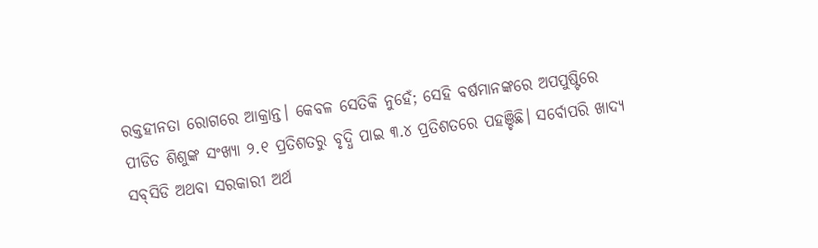ରକ୍ତହୀନତା ରୋଗରେ ଆକ୍ରାନ୍ତ। କେବଳ ସେତିକି ନୁହେଁ; ସେହି ବର୍ଷମାନଙ୍କରେ ଅପପୁଷ୍ଟିରେ ପୀଡିତ ଶିଶୁଙ୍କ ସଂଖ୍ୟା ୨.୧ ପ୍ରତିଶତରୁ ବୃଦ୍ଧି ପାଇ ୩.୪ ପ୍ରତିଶତରେ ପହଞ୍ଚିଛି। ସର୍ବୋପରି ଖାଦ୍ୟ ସବ୍‌ସିଡି ଅଥବା ସରକାରୀ ଅର୍ଥ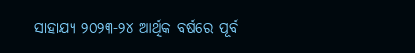ସାହାଯ୍ୟ ୨୦୨୩-୨୪ ଆର୍ଥିକ ବର୍ଷରେ ପୂର୍ବ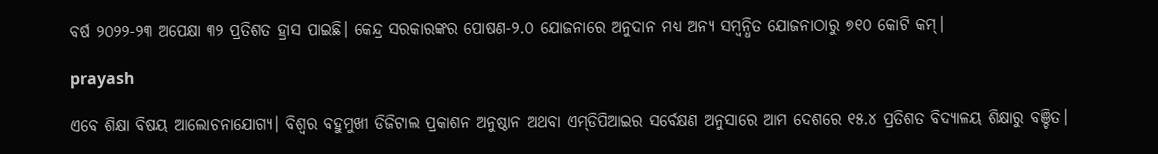ବର୍ଷ ୨୦୨୨-୨୩ ଅପେକ୍ଷା ୩୨ ପ୍ରତିଶତ ହ୍ରାସ ପାଇଛି। କେନ୍ଦ୍ର ସରକାରଙ୍କର ପୋଷଣ-୨.୦ ଯୋଜନାରେ ଅନୁଦାନ ମଧ୍ୟ ଅନ୍ୟ ସମ୍ବନ୍ଧିତ ଯୋଜନାଠାରୁ ୭୧୦ କୋଟି କମ୍‌।

prayash

ଏବେ ଶିକ୍ଷା ବିଷୟ ଆଲୋଚନାଯୋଗ୍ୟ। ବିଶ୍ବର ବହୁମୁଖୀ ଡିଜିଟାଲ ପ୍ରକାଶନ ଅନୁଷ୍ଠାନ ଅଥବା ଏମ୍‌ଡିପିଆଇର ସର୍ବେକ୍ଷଣ ଅନୁସାରେ ଆମ ଦେଶରେ ୧୫.୪ ପ୍ରତିଶତ ବିଦ୍ୟାଳୟ ଶିକ୍ଷାରୁ ବଞ୍ଚିତ।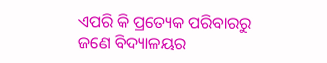ଏପରି କି ପ୍ରତ୍ୟେକ ପରିବାରରୁ ଜଣେ ବିଦ୍ୟାଳୟର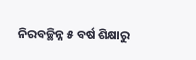ନିରବଚ୍ଛିନ୍ନ ୫ ବର୍ଷ ଶିକ୍ଷାରୁ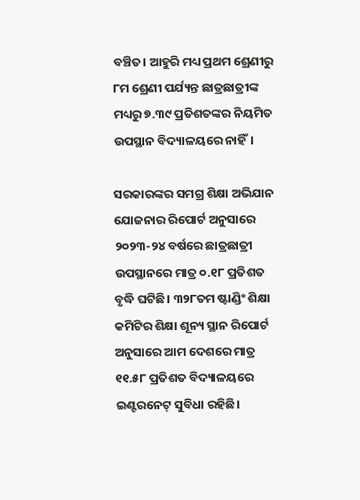ବଞ୍ଚିତ। ଆହୁରି ମଧ୍ୟ ପ୍ରଥମ ଶ୍ରେଣୀରୁ ୮ମ ଶ୍ରେଣୀ ପର୍ଯ୍ୟନ୍ତ ଛାତ୍ରଛାତ୍ରୀଙ୍କ ମଧ୍ୟରୁ ୭.୩୯ ପ୍ରତିଶତଙ୍କର ନିୟମିତ ଉପସ୍ଥାନ ବିଦ୍ୟାଳୟରେ ନାହିଁ।

ସରକାରଙ୍କର ସମଗ୍ର ଶିକ୍ଷା ଅଭିଯାନ ଯୋଜନାର ରିପୋର୍ଟ ଅନୁସାରେ ୨୦୨୩-୨୪ ବର୍ଷରେ ଛାତ୍ରଛାତ୍ରୀ ଉପସ୍ଥାନରେ ମାତ୍ର ୦.୧୮ ପ୍ରତିଶତ ବୃଦ୍ଧି ଘଟିଛି। ୩୨୮ତମ ଷ୍ଟାଣ୍ଡିଂ ଶିକ୍ଷା କମିଟିର ଶିକ୍ଷା ଶୂନ୍ୟ ସ୍ଥାନ ରିପୋର୍ଟ ଅନୁସାରେ ଆମ ଦେଶରେ ମାତ୍ର ୧୧.୫୮ ପ୍ରତିଶତ ବିଦ୍ୟାଳୟରେ ଇଣ୍ଟରନେଟ୍‌ ସୁବିଧା ରହିଛି।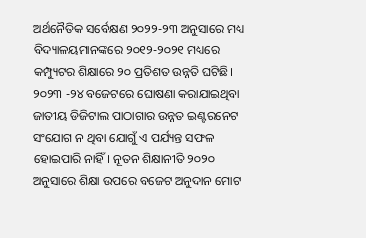ଅର୍ଥନୈତିକ ସର୍ବେକ୍ଷଣ ୨୦୨୨-୨୩ ଅନୁସାରେ ମଧ୍ୟ ବିଦ୍ୟାଳୟମାନଙ୍କରେ ୨୦୧୨-୨୦୨୧ ମଧ୍ୟରେ କମ୍ପ୍ୟୁଟର ଶିକ୍ଷାରେ ୨୦ ପ୍ରତିଶତ ଉନ୍ନତି ଘଟିଛି। ୨୦୨୩ -୨୪ ବଜେଟରେ ଘୋଷଣା କରାଯାଇଥିବା ଜାତୀୟ ଡିଜିଟାଲ ପାଠାଗାର ଉନ୍ନତ ଇଣ୍ଟରନେଟ ସଂଯୋଗ ନ ଥିବା ଯୋଗୁଁ ଏ ପର୍ଯ୍ୟନ୍ତ ସଫଳ ହୋଇପାରି ନାହିଁ। ନୂତନ ଶିକ୍ଷାନୀତି ୨୦୨୦ ଅନୁସାରେ ଶିକ୍ଷା ଉପରେ ବଜେଟ ଅନୁଦାନ ମୋଟ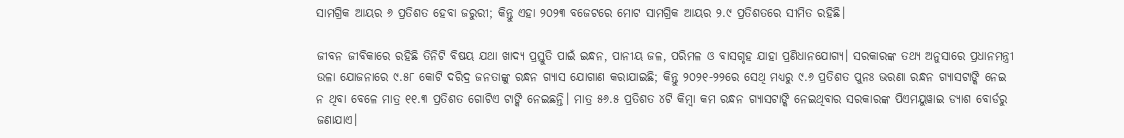ସାମଗ୍ରିକ ଆୟର ୬ ପ୍ରତିଶତ ହେବା ଜରୁରୀ; କିନ୍ତୁ ଏହା ୨୦୨୩ ବଜେଟରେ ମୋଟ ସାମଗ୍ରିକ ଆୟର ୨.୯ ପ୍ରତିଶତରେ ସୀମିତ ରହିଛି।

ଜୀବନ ଜୀବିକାରେ ରହିଛି ତିନିଟି ବିଷୟ ଯଥା ଖାଦ୍ୟ ପ୍ରସ୍ତୁତି ପାଇଁ ଇନ୍ଧନ, ପାନୀୟ ଜଳ, ପରିମଳ ଓ ବାସଗୃହ ଯାହା ପ୍ରଣିଧାନଯୋଗ୍ୟ। ସରକାରଙ୍କ ତଥ୍ୟ ଅନୁସାରେ ପ୍ରଧାନମନ୍ତ୍ରୀ ଉଳା ଯୋଜନାରେ ୯.୫୮ କୋଟି ଦରିଦ୍ର ଜନତାଙ୍କୁ ରନ୍ଧନ ଗ୍ୟାସ ଯୋଗାଣ କରାଯାଇଛି; କିନ୍ତୁ ୨୦୨୧-୨୨ରେ ସେଥି ମଧ୍ୟରୁ ୯.୬ ପ୍ରତିଶତ ପୁନଃ ଭରଣା ରନ୍ଧନ ଗ୍ୟାସଟାଙ୍କି ନେଇ ନ ଥିବା ବେଳେ ମାତ୍ର ୧୧.୩ ପ୍ରତିଶତ ଗୋଟିଏ ଟାଙ୍କି ନେଇଛନ୍ତି। ମାତ୍ର ୫୬.୫ ପ୍ରତିଶତ ୪ଟି କିମ୍ବା କମ ରନ୍ଧନ ଗ୍ୟାସଟାଙ୍କି ନେଇଥିବାର ସରକାରଙ୍କ ପିଏମୟୁୱାଇ ଡ୍ୟାଶ ବୋର୍ଡରୁ ଜଣାଯାଏ।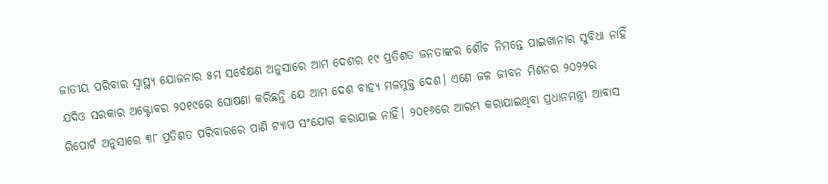ଜାତୀୟ ପରିବାର ସ୍ୱାସ୍ଥ୍ୟ ଯୋଜନାର ୫ମ ସର୍ବେକ୍ଷଣ ଅନୁସାରେ ଆମ ଦେଶର ୧୯ ପ୍ରତିଶତ ଜନତାଙ୍କର ଶୌଚ ନିମନ୍ତେ ପାଇଖାନାର ସୁବିଧା ନାହିଁ ଯଦିଓ ସରକାର ଅକ୍ଟୋବର ୨୦୧୯ରେ ଘୋଷଣା କରିଛନ୍ତି ଯେ ଆମ ଦେଶ ବାହ୍ୟ ମଳମୁକ୍ତ ଦେଶ। ଏଣେ ଜଳ ଜୀବନ ମିଶନର ୨୦୨୨ର ରିପୋର୍ଟ ଅନୁସାରେ ୩୮ ପ୍ରତିଶତ ପରିବାରରେ ପାଣି ଟ୍ୟାପ ସଂଯୋଗ କରାଯାଇ ନାହିଁ। ୨୦୧୬ରେ ଆରମ୍ଭ କରାଯାଇଥିବା ପ୍ରଧାନମନ୍ତ୍ରୀ ଆବାସ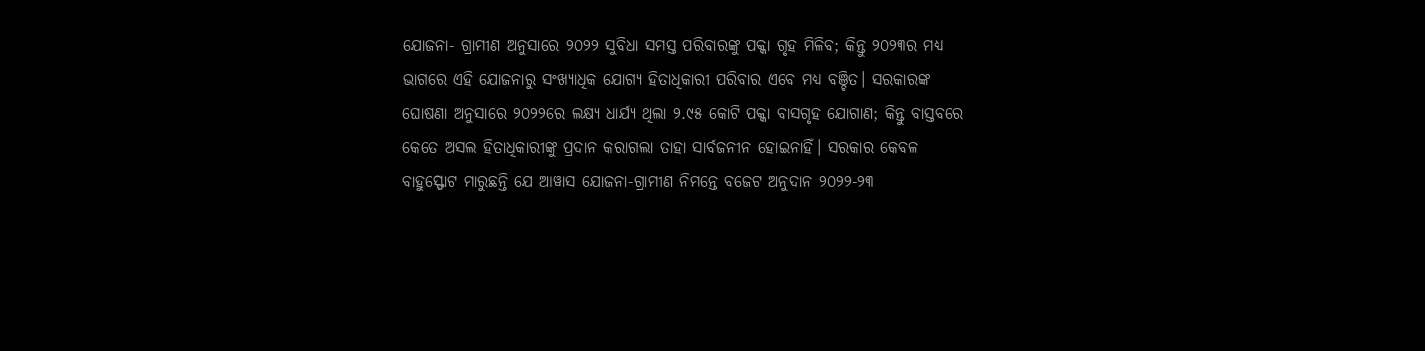ଯୋଜନା- ଗ୍ରାମୀଣ ଅନୁସାରେ ୨୦୨୨ ସୁବିଧା ସମସ୍ତ ପରିବାରଙ୍କୁ ପକ୍କା ଗୃହ ମିଳିବ; କିନ୍ତୁ ୨୦୨୩ର ମଧ୍ୟ ଭାଗରେ ଏହି ଯୋଜନାରୁ ସଂଖ୍ୟାଧିକ ଯୋଗ୍ୟ ହିତାଧିକାରୀ ପରିବାର ଏବେ ମଧ୍ୟ ବଞ୍ଚିତ। ସରକାରଙ୍କ ଘୋଷଣା ଅନୁସାରେ ୨୦୨୨ରେ ଲକ୍ଷ୍ୟ ଧାର୍ଯ୍ୟ ଥିଲା ୨.୯୫ କୋଟି ପକ୍କା ବାସଗୃହ ଯୋଗାଣ; କିନ୍ତୁ ବାସ୍ତବରେ କେତେ ଅସଲ ହିତାଧିକାରୀଙ୍କୁ ପ୍ରଦାନ କରାଗଲା ତାହା ସାର୍ବଜନୀନ ହୋଇନାହିଁ। ସରକାର କେବଳ ବାହୁସ୍ଫୋଟ ମାରୁଛନ୍ତି ଯେ ଆୱାସ ଯୋଜନା-ଗ୍ରାମୀଣ ନିମନ୍ତେ ବଜେଟ ଅନୁଦାନ ୨୦୨୨-୨୩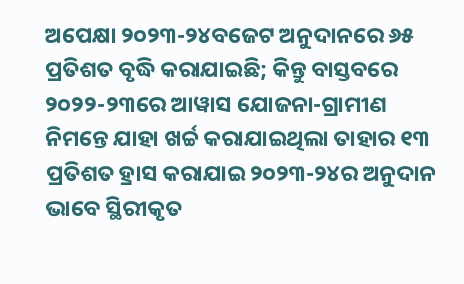ଅପେକ୍ଷା ୨୦୨୩-୨୪ବଜେଟ ଅନୁଦାନରେ ୬୫ ପ୍ରତିଶତ ବୃଦ୍ଧି କରାଯାଇଛି; କିନ୍ତୁ ବାସ୍ତବରେ ୨୦୨୨-୨୩ରେ ଆୱାସ ଯୋଜନା-ଗ୍ରାମୀଣ ନିମନ୍ତେ ଯାହା ଖର୍ଚ୍ଚ କରାଯାଇଥିଲା ତାହାର ୧୩ ପ୍ରତିଶତ ହ୍ରାସ କରାଯାଇ ୨୦୨୩-୨୪ର ଅନୁଦାନ ଭାବେ ସ୍ଥିରୀକୃତ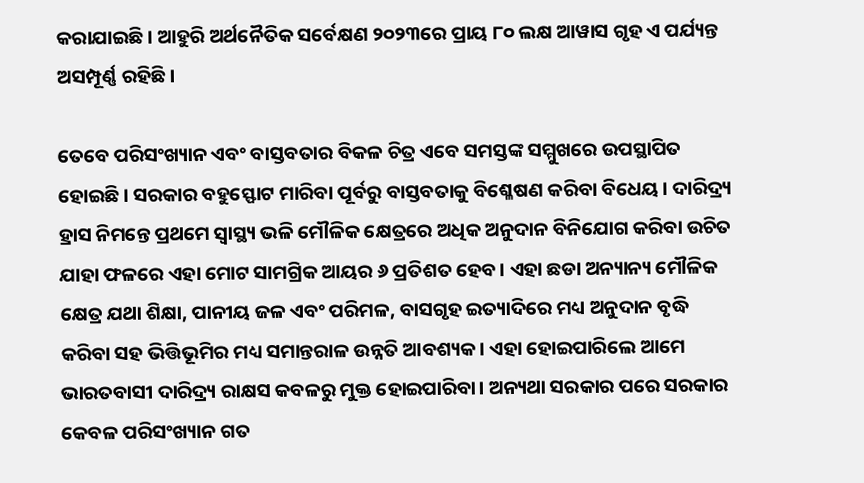କରାଯାଇଛି। ଆହୁରି ଅର୍ଥନୈତିକ ସର୍ବେକ୍ଷଣ ୨୦୨୩ରେ ପ୍ରାୟ ୮୦ ଲକ୍ଷ ଆୱାସ ଗୃହ ଏ ପର୍ଯ୍ୟନ୍ତ ଅସମ୍ପୂର୍ଣ୍ଣ ରହିଛି।

ତେବେ ପରିସଂଖ୍ୟାନ ଏବଂ ବାସ୍ତବତାର ବିକଳ ଚିତ୍ର ଏବେ ସମସ୍ତଙ୍କ ସମ୍ମୁଖରେ ଉପସ୍ଥାପିତ ହୋଇଛି। ସରକାର ବହୁସ୍ଫୋଟ ମାରିବା ପୂର୍ବରୁ ବାସ୍ତବତାକୁ ବିଶ୍ଳେଷଣ କରିବା ବିଧେୟ। ଦାରିଦ୍ର୍ୟ ହ୍ରାସ ନିମନ୍ତେ ପ୍ରଥମେ ସ୍ୱାସ୍ଥ୍ୟ ଭଳି ମୌଳିକ କ୍ଷେତ୍ରରେ ଅଧିକ ଅନୁଦାନ ବିନିଯୋଗ କରିବା ଉଚିତ ଯାହା ଫଳରେ ଏହା ମୋଟ ସାମଗ୍ରିକ ଆୟର ୬ ପ୍ରତିଶତ ହେବ। ଏହା ଛଡା ଅନ୍ୟାନ୍ୟ ମୌଳିକ କ୍ଷେତ୍ର ଯଥା ଶିକ୍ଷା, ପାନୀୟ ଜଳ ଏବଂ ପରିମଳ, ବାସଗୃହ ଇତ୍ୟାଦିରେ ମଧ୍ୟ ଅନୁଦାନ ବୃଦ୍ଧି କରିବା ସହ ଭିତ୍ତିଭୂମିର ମଧ୍ୟ ସମାନ୍ତରାଳ ଉନ୍ନତି ଆବଶ୍ୟକ। ଏହା ହୋଇପାରିଲେ ଆମେ ଭାରତବାସୀ ଦାରିଦ୍ର୍ୟ ରାକ୍ଷସ କବଳରୁ ମୁକ୍ତ ହୋଇପାରିବା। ଅନ୍ୟଥା ସରକାର ପରେ ସରକାର କେବଳ ପରିସଂଖ୍ୟାନ ଗତ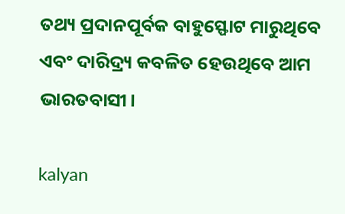ତଥ୍ୟ ପ୍ରଦାନପୂର୍ବକ ବାହୁସ୍ଫୋଟ ମାରୁଥିବେ ଏବଂ ଦାରିଦ୍ର୍ୟ କବଳିତ ହେଉଥିବେ ଆମ ଭାରତବାସୀ।

kalyan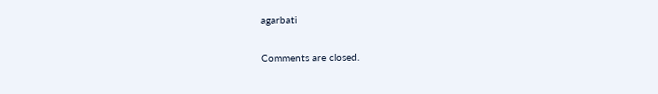agarbati

Comments are closed.